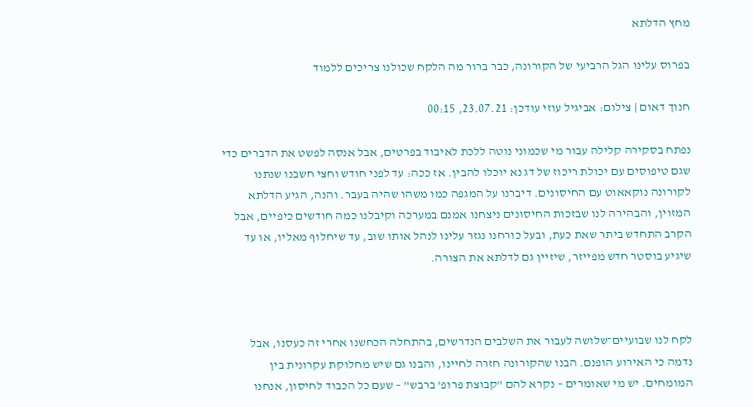מחץ הדלתא

בפרוס עלינו הגל הרביעי של הקורונה, כבר ברור מה הלקח שכולנו צריכים ללמוד

חנוך דאום | צילום: אביגיל עוזי עודכן: 23.07.21, 00:15

נפתח בסקירה קלילה עבור מי שכמוני נוטה ללכת לאיבוד בפרטים, אבל אנסה לפשט את הדברים כדי שגם טיפוסים עם יכולת ריכוז של דג נא יוכלו להבין. אז ככה: עד לפני חודש וחצי חשבנו שנתנו לקורונה נוקאאוט עם החיסונים. דיברנו על המגפה כמו משהו שהיה בעבר. והנה, הגיע הדלתא המזוין, והבהירה לנו שבזכות החיסונים ניצחנו אמנם במערכה וקיבלנו כמה חודשים כיפיים, אבל הקרב התחדש ביתר שאת כעת, ובעל כורחנו נגזר עלינו לנהל אותו שוב, עד שיחלוף מאליו, או עד שיגיע בוסטר חדש מפייזר, שיזיין גם לדלתא את הצורה.



לקח לנו שבועיים־שלושה לעבור את השלבים הנדרשים, בהתחלה הכחשנו אחרי זה כעסנו, אבל נדמה כי האירוע הופנם. הבנו שהקורונה חזרה לחיינו, והבנו גם שיש מחלוקת עקרונית בין המומחים. יש מי שאומרים – נקרא להם "קבוצת פרופ' ברבש" – שעם כל הכבוד לחיסון, אנחנו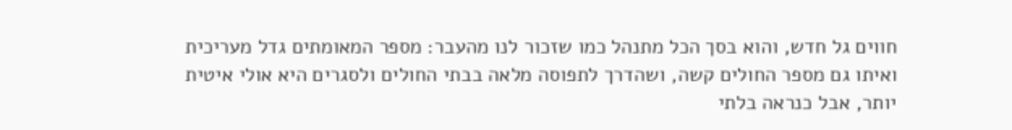חווים גל חדש, והוא בסך הכל מתנהל כמו שזכור לנו מהעבר: מספר המאומתים גדל מעריכית ואיתו גם מספר החולים קשה, ושהדרך לתפוסה מלאה בבתי החולים ולסגרים היא אולי איטית יותר, אבל כנראה בלתי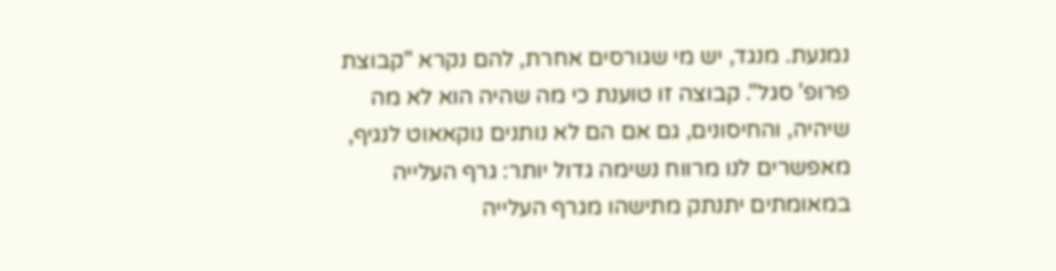נמנעת. מנגד, יש מי שגורסים אחרת, להם נקרא "קבוצת פרופ' סגל". קבוצה זו טוענת כי מה שהיה הוא לא מה שיהיה, והחיסונים, גם אם הם לא נותנים נוקאאוט לנגיף, מאפשרים לנו מרווח נשימה גדול יותר: גרף העלייה במאומתים יתנתק מתישהו מגרף העלייה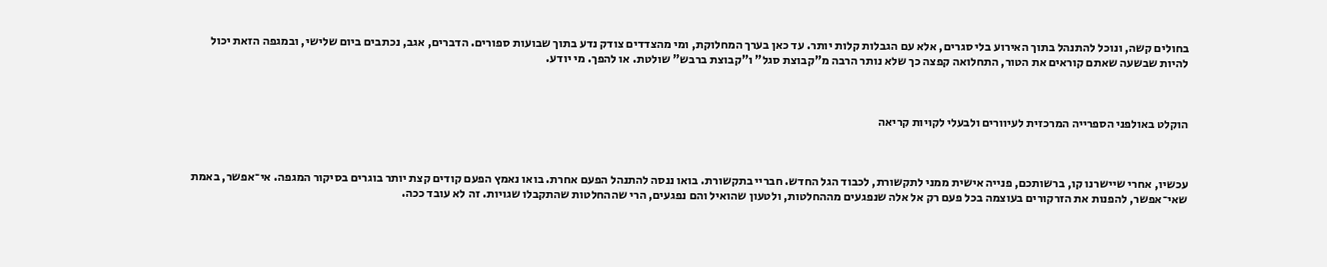בחולים קשה, ונוכל להתנהל בתוך האירוע בלי סגרים, אלא עם הגבלות קלות יותר. עד כאן בערך המחלוקת, ומי מהצדדים צודק נדע בתוך שבועות ספורים. הדברים, אגב, נכתבים ביום שלישי, ובמגפה הזאת יכול להיות שבשעה שאתם קוראים את הטור, התחלואה קפצה כך שלא נותר הרבה מ"קבוצת סגל" ו"קבוצת ברבש" שולטת. או להפך. מי יודע.



הוקלט באולפני הספרייה המרכזית לעיוורים ולבעלי לקויות קריאה



עכשיו, אחרי שיישרנו קו, ברשותכם, פנייה אישית ממני לתקשורת, לכבוד הגל החדש. חבריי בתקשורת. בואו ננסה להתנהל הפעם אחרת. בואו נאמץ הפעם קודים קצת יותר בוגרים בסיקור המגפה. אי־אפשר, באמת שאי־אפשר, להפנות את הזרקורים בעוצמה בכל פעם רק אל אלה שנפגעים מההחלטות, ולטעון שהואיל והם נפגעים, הרי שההחלטות שהתקבלו שגויות. זה לא עובד ככה.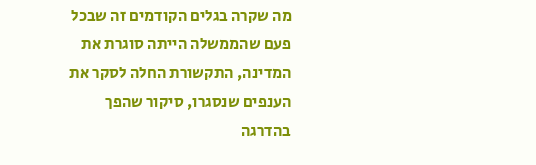מה שקרה בגלים הקודמים זה שבכל פעם שהממשלה הייתה סוגרת את המדינה, התקשורת החלה לסקר את הענפים שנסגרו, סיקור שהפך בהדרגה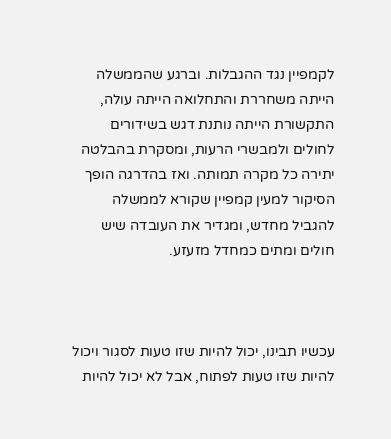לקמפיין נגד ההגבלות. וברגע שהממשלה הייתה משחררת והתחלואה הייתה עולה, התקשורת הייתה נותנת דגש בשידורים לחולים ולמבשרי הרעות, ומסקרת בהבלטה יתירה כל מקרה תמותה. ואז בהדרגה הופך הסיקור למעין קמפיין שקורא לממשלה להגביל מחדש, ומגדיר את העובדה שיש חולים ומתים כמחדל מזעזע.



עכשיו תבינו, יכול להיות שזו טעות לסגור ויכול להיות שזו טעות לפתוח, אבל לא יכול להיות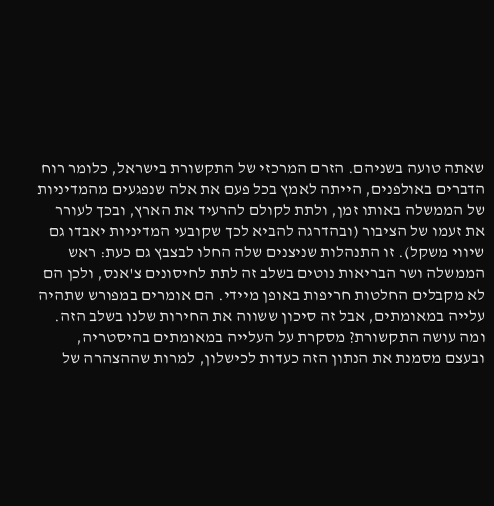שאתה טועה בשניהם. הזרם המרכזי של התקשורת בישראל, כלומר רוח הדברים באולפנים, הייתה לאמץ בכל פעם את אלה שנפגעים מהמדיניות של הממשלה באותו זמן, ולתת לקולם להרעיד את הארץ, ובכך לעורר את זעמו של הציבור (ובהדרגה להביא לכך שקובעי המדיניות יאבדו גם שיווי משקל). זו התנהלות שניצנים שלה החלו לבצבץ גם כעת: ראש הממשלה ושר הבריאות נוטים בשלב זה לתת לחיסונים צ'אנס, ולכן הם לא מקבלים החלטות חריפות באופן מיידי. הם אומרים במפורש שתהיה עלייה במאומתים, אבל זה סיכון ששווה את החירות שלנו בשלב הזה. ומה עושה התקשורת? מסקרת על העלייה במאומתים בהיסטריה, ובעצם מסמנת את הנתון הזה כעדות לכישלון, למרות שההצהרה של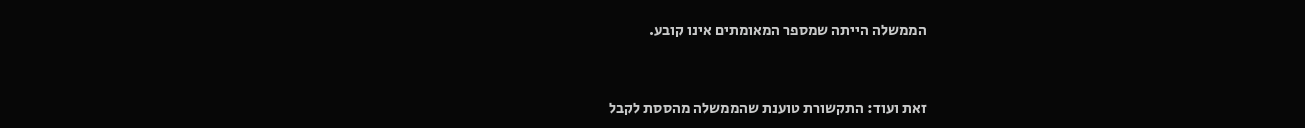הממשלה הייתה שמספר המאומתים אינו קובע.



זאת ועוד: התקשורת טוענת שהממשלה מהססת לקבל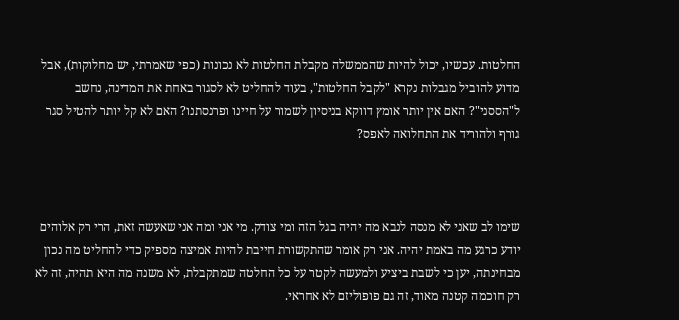החלטות. עכשיו, יכול להיות שהממשלה מקבלת החלטות לא נכונות (כפי שאמרתי, יש מחלוקות), אבל מדוע להוביל מגבלות נקרא "לקבל החלטות", בעוד להחליט לא לסגור באחת את המדינה, נחשב ל"הססני"? האם אין יותר אומץ דווקא בניסיון לשמור על חיינו ופרנסתנו? האם לא קל יותר להטיל סגר גורף ולהוריד את התחלואה לאפס?



שימו לב שאני לא מנסה לנבא מה יהיה בגל הזה ומי צודק. מי אני ומה אני שאעשה זאת, הרי רק אלוהים יודע כרגע מה באמת יהיה. אני רק אומר שהתקשורת חייבת להיות אמיצה מספיק כדי להחליט מה נכון מבחינתה, יען כי לשבת ביציע ולמעשה לקטר על כל החלטה שמתקבלת, לא משנה מה היא תהיה, זה לא רק חוכמה קטנה מאוד, זה גם פופוליזם לא אחראי.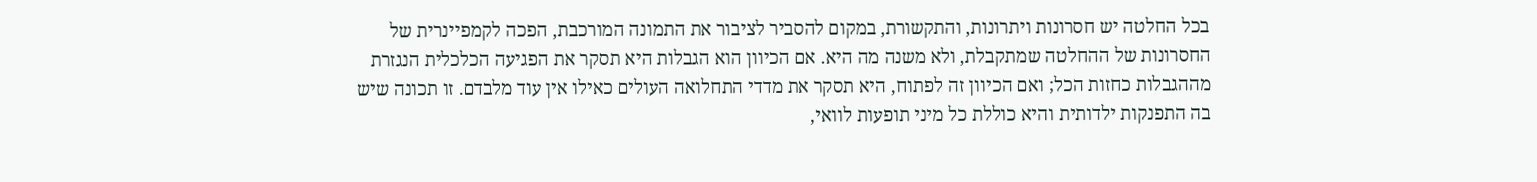בכל החלטה יש חסרונות ויתרונות, והתקשורת, במקום להסביר לציבור את התמונה המורכבת, הפכה לקמפיינרית של החסרונות של ההחלטה שמתקבלת, ולא משנה מה היא. אם הכיוון הוא הגבלות היא תסקר את הפגיעה הכלכלית הנגזרת מההגבלות כחזות הכל; ואם הכיוון זה לפתוח, היא תסקר את מדדי התחלואה העולים כאילו אין עוד מלבדם. זו תכונה שיש בה התפנקות ילדותית והיא כוללת כל מיני תופעות לוואי,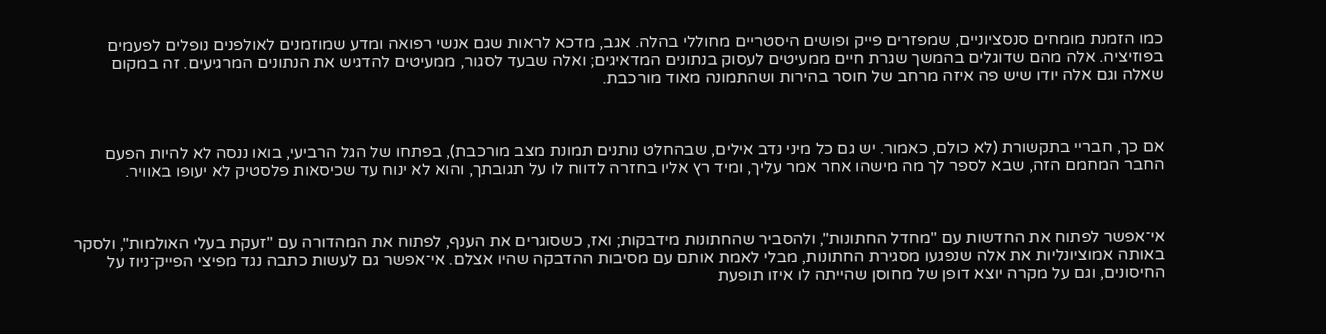כמו הזמנת מומחים סנסציוניים, שמפזרים פייק ופושים היסטריים מחוללי בהלה. אגב, מדכא לראות שגם אנשי רפואה ומדע שמוזמנים לאולפנים נופלים לפעמים בפוזיציה. אלה מהם שדוגלים בהמשך שגרת חיים ממעיטים לעסוק בנתונים המדאיגים; ואלה שבעד לסגור, ממעיטים להדגיש את הנתונים המרגיעים. זה במקום שאלה וגם אלה יודו שיש פה איזה מרחב של חוסר בהירות ושהתמונה מאוד מורכבת.



אם כך, חבריי בתקשורת (לא כולם, כאמור. יש גם כל מיני נדב אילים, שבהחלט נותנים תמונת מצב מורכבת), בפתחו של הגל הרביעי, בואו ננסה לא להיות הפעם החבר המחמם הזה, שבא לספר לך מה מישהו אחר אמר עליך, ומיד רץ אליו בחזרה לדווח לו על תגובתך, והוא לא ינוח עד שכיסאות פלסטיק לא יעופו באוויר.



אי־אפשר לפתוח את החדשות עם "מחדל החתונות", ולהסביר שהחתונות מידבקות; ואז, כשסוגרים את הענף, לפתוח את המהדורה עם "זעקת בעלי האולמות", ולסקר באותה אמוציונליות את אלה שנפגעו מסגירת החתונות, מבלי לאמת אותם עם מסיבות ההדבקה שהיו אצלם. אי־אפשר גם לעשות כתבה נגד מפיצי הפייק־ניוז על החיסונים, וגם על מקרה יוצא דופן של מחוסן שהייתה לו איזו תופעת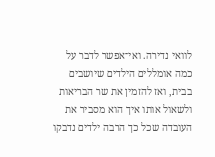לוואי נדירה. ואי־אפשר לדבר על כמה אומללים הילדים שיושבים בבית, ואז להזמין את שר הבריאות ולשאול אותו איך הוא מסביר את העובדה שכל כך הרבה ילדים נדבקו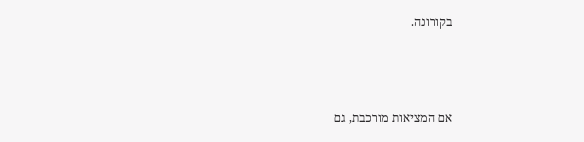בקורונה.



אם המציאות מורכבת, גם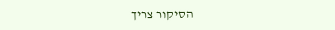הסיקור צריך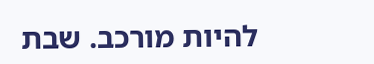להיות מורכב. שבת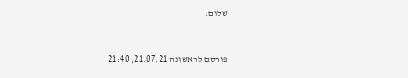שלום.


פורסם לראשונה 21.07.21, 21:40